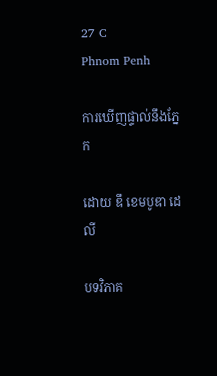27 C
Phnom Penh

ការឃើញផ្ទាល់នឹងភ្នែក

ដោយ ឌឹ ខេមបូឌា ដេលី

បទវិភាគ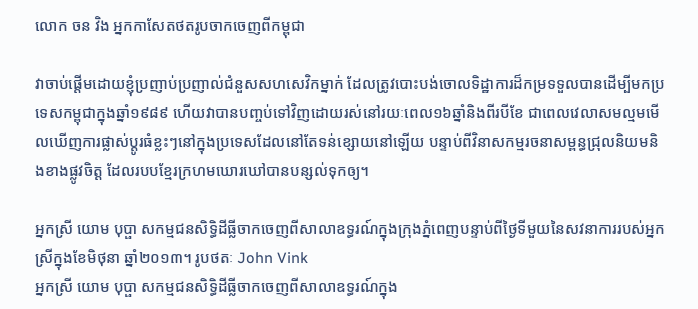លោក ចន វិង អ្នកកាសែតថតរូបចាកចេញពីកម្ពុជា

វាចាប់ផ្តើមដោយខ្ញុំប្រញាប់ប្រញាល់ជំនួសសហសេវិកម្នាក់ ដែលត្រូវបោះបង់ចោលទិដ្ឋាការដ៏កម្រទទួលបានដើម្បីមកប្រទេសកម្ពុជាក្នុងឆ្នាំ១៩៨៩ ហើយវាបានបញ្ចប់ទៅវិញដោយរស់នៅរយៈពេល១៦ឆ្នាំនិងពីរបីខែ ជាពេលវេលាសមល្មមមើលឃើញការផ្លាស់ប្តូរធំខ្លះៗនៅក្នុងប្រទេសដែលនៅតែទន់ខ្សោយនៅឡើយ បន្ទាប់ពីវិនាសកម្មរចនាសម្ពន្ធជ្រុលនិយមនិងខាងផ្លូវចិត្ត ដែលរបបខ្មែរក្រហមឃោរឃៅបានបន្សល់ទុកឲ្យ។

អ្នកស្រី យោម បុប្ផា សកម្មជនសិទ្ធិដីធ្លីចាកចេញពីសាលាឧទ្ធរណ៍ក្នុងក្រុងភ្នំពេញបន្ទាប់ពីថ្ងៃទីមួយនៃសវនាការរបស់អ្នកស្រីក្នុងខែមិថុនា ឆ្នាំ២០១៣។ រូបថតៈ John Vink
អ្នកស្រី យោម បុប្ផា សកម្មជនសិទ្ធិដីធ្លីចាកចេញពីសាលាឧទ្ធរណ៍ក្នុង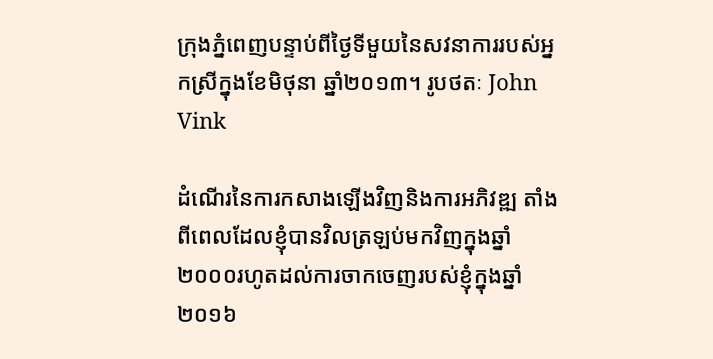ក្រុងភ្នំពេញបន្ទាប់ពីថ្ងៃទីមួយនៃសវនាការរបស់អ្នកស្រីក្នុងខែមិថុនា ឆ្នាំ២០១៣។ រូបថតៈ John Vink

ដំណើរនៃការកសាងឡើងវិញនិងការអភិវឌ្ឍ តាំងពីពេលដែលខ្ញុំបានវិលត្រឡប់មកវិញក្នុងឆ្នាំ២០០០រហូតដល់ការចាកចេញរបស់ខ្ញុំក្នុងឆ្នាំ២០១៦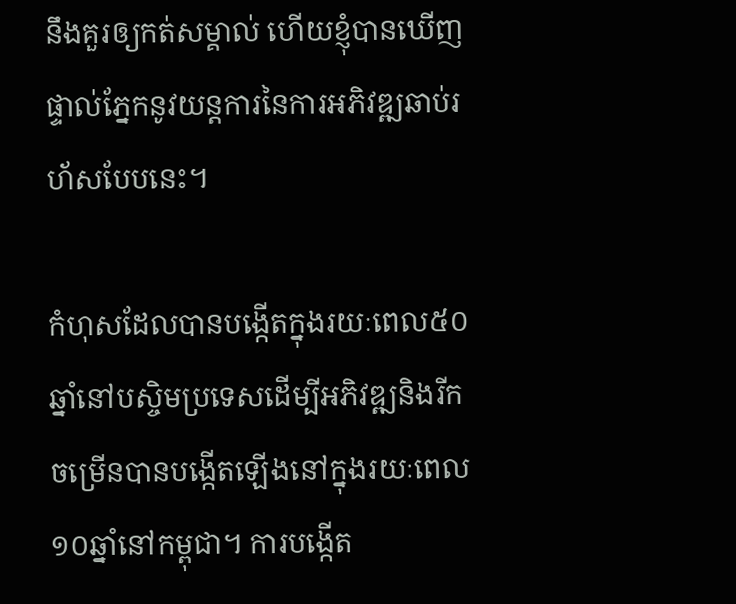នឹងគួរឲ្យកត់សម្គាល់ ហើយខ្ញុំបានឃើញផ្ទាល់ភ្នែកនូវយន្តការនៃការអភិវឌ្ឍឆាប់រហ័សបែបនេះ។

កំហុសដែលបានបង្កើតក្នុងរយៈពេល៥០ឆ្នាំនៅបស្ចិមប្រទេសដើម្បីអភិវឌ្ឍនិងរីកចម្រើនបានបង្កើតឡើងនៅក្នុងរយៈពេល១០ឆ្នាំនៅកម្ពុជា។ ការបង្កើត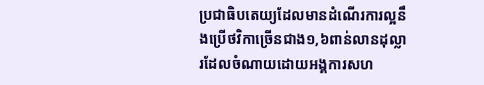ប្រជាធិបតេយ្យដែលមានដំណើរការល្អនឹងប្រើថវិកាច្រើនជាង១,៦ពាន់លានដុល្លារដែលចំណាយដោយអង្គការសហ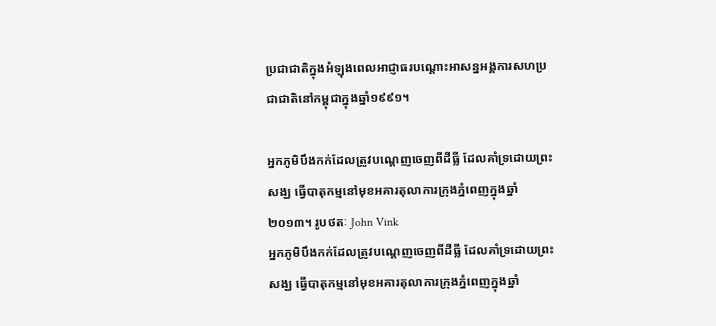ប្រជាជាតិក្នុងអំឡុងពេលអាជ្ញាធរបណ្តោះអាសន្នអង្គការសហប្រជាជាតិនៅកម្ពុជាក្នុងឆ្នាំ១៩៩១។

អ្នកភូមិបឹងកក់ដែលត្រូវបណ្តេញចេញពីដីធ្លី ដែលគាំទ្រដោយព្រះសង្ឃ ធ្វើបាតុកម្មនៅមុខអគារតុលាការក្រុងភ្នំពេញក្នុងឆ្នាំ២០១៣។ រូបថតៈ John Vink
អ្នកភូមិបឹងកក់ដែលត្រូវបណ្តេញចេញពីដីធ្លី ដែលគាំទ្រដោយព្រះសង្ឃ ធ្វើបាតុកម្មនៅមុខអគារតុលាការក្រុងភ្នំពេញក្នុងឆ្នាំ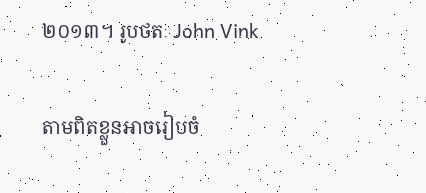២០១៣។ រូបថតៈ John Vink

តាមពិតខ្លួនអាចរៀបចំ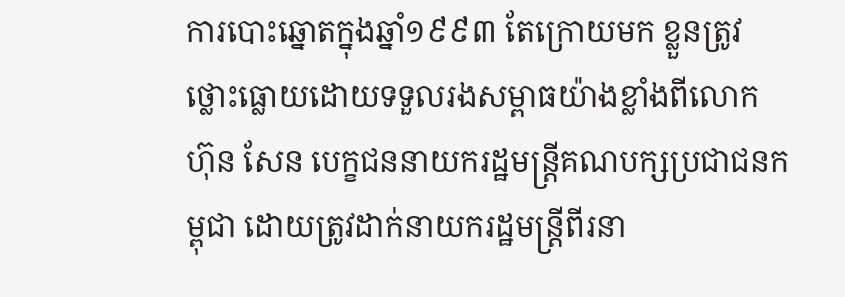ការបោះឆ្នោតក្នុងឆ្នាំ១៩៩៣ តែក្រោយមក ខ្លួនត្រូវថ្លោះធ្លោយដោយទទួលរងសម្ពាធយ៉ាងខ្លាំងពីលោក ហ៊ុន សែន បេក្ខជននាយករដ្ឋមន្ត្រីគណបក្សប្រជាជនកម្ពុជា ដោយត្រូវដាក់នាយករដ្ឋមន្ត្រីពីរនា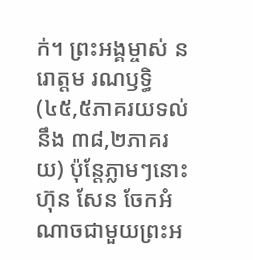ក់។ ព្រះអង្គម្ចាស់ នរោត្តម រណឫទ្ធិ (៤៥,៥ភាគរយទល់នឹង ៣៨,២ភាគរយ) ប៉ុន្តែភ្លាមៗនោះ ហ៊ុន សែន ចែកអំណាចជាមួយព្រះអ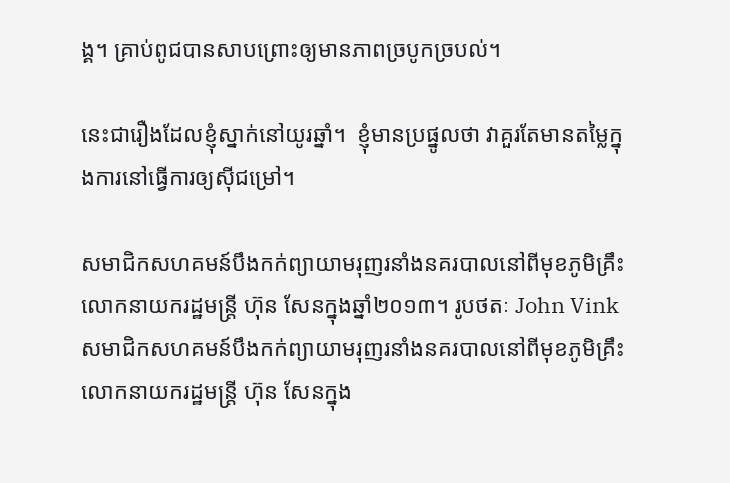ង្គ។ គ្រាប់ពូជបានសាបព្រោះឲ្យមានភាពច្របូកច្របល់។

នេះជារឿងដែលខ្ញុំស្នាក់នៅយូរឆ្នាំ។  ខ្ញុំមានប្រផ្នូលថា វាគួរតែមានតម្លៃក្នុងការនៅធ្វើការឲ្យស៊ីជម្រៅ។

សមាជិកសហគមន៍បឹងកក់ព្យាយាមរុញរនាំងនគរបាលនៅពីមុខភូមិគ្រឹះលោកនាយករដ្ឋមន្ត្រី ហ៊ុន សែនក្នុងឆ្នាំ២០១៣។ រូបថតៈ John Vink
សមាជិកសហគមន៍បឹងកក់ព្យាយាមរុញរនាំងនគរបាលនៅពីមុខភូមិគ្រឹះលោកនាយករដ្ឋមន្ត្រី ហ៊ុន សែនក្នុង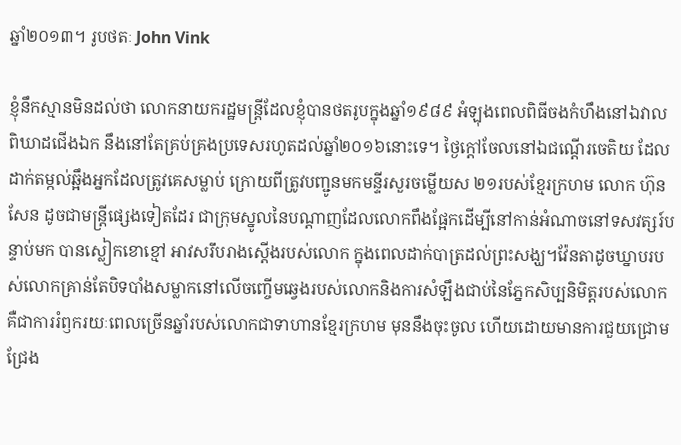ឆ្នាំ២០១៣។ រូបថតៈ John Vink

ខ្ញុំនឹកស្មានមិនដល់ថា លោកនាយករដ្ឋមន្ត្រីដែលខ្ញុំបានថតរូបក្នុងឆ្នាំ១៩៨៩ អំឡុងពេលពិធីចងកំហឹងនៅឯវាលពិឃាដជើងឯក នឹងនៅតែគ្រប់គ្រងប្រទេសរហូតដល់ឆ្នាំ២០១៦នោះទេ។ ថ្ងៃក្តៅចែលនៅឯជណ្តើរចេតិយ ដែលដាក់តម្កល់ឆ្អឹងអ្នកដែលត្រូវគេសម្លាប់ ក្រោយពីត្រូវបញ្ជូនមកមន្ទីរសួរចម្លើយស ២១របស់ខ្មែរក្រហម លោក ហ៊ុន សែន ដូចជាមន្ត្រីផ្សេងទៀតដែរ ជាក្រុមស្នូលនៃបណ្តាញដែលលោកពឹងផ្អែកដើម្បីនៅកាន់អំណាចនៅទសវត្សរ៍បន្ទាប់មក បានស្លៀកខោខ្មៅ អាវសរឹបរាងស្តើងរបស់លោក ក្នុងពេលដាក់បាត្រដល់ព្រះសង្ឃ។វ៉ែនតាដូចឃ្នាបរបស់លោកគ្រាន់តែបិទបាំងសម្លាកនៅលើចញ្ចើមឆ្វេងរបស់លោកនិងការសំឡឹងជាប់នៃភ្នែកសិប្បនិមិត្តរបស់លោក គឺជាការរំឭករយៈពេលច្រើនឆ្នាំរបស់លោកជាទាហានខ្មែរក្រហម មុននឹងចុះចូល ហើយដោយមានការជួយជ្រោមជ្រែង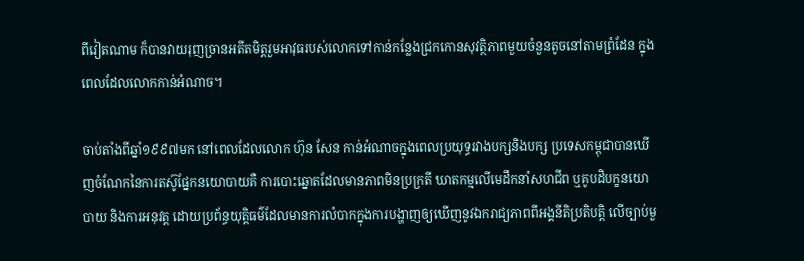ពីវៀតណាម ក៏បានវាយរុញច្រានអតីតមិត្តរួមអាវុធរបស់លោកទៅកាន់កន្លែងជ្រកកោនសុវត្ថិភាពមួយចំនួនតូចនៅតាមព្រំដែន ក្នុងពេលដែលលោកកាន់អំណាច។

ចាប់តាំងពីឆ្នាំ១៩៩៧មក នៅពេលដែលលោក ហ៊ុន សែន កាន់អំណាចក្នុងពេលប្រយុទ្ធរវាងបក្សនិងបក្ស ប្រទេសកម្ពុជាបានឃើញចំណែកនៃការតស៊ូផ្នែកនយោបាយគឺ ការបោះឆ្នោតដែលមានភាពមិនប្រក្រតី ឃាតកម្មលើមេដឹកនាំសហជីព ឬគូបដិបក្ខនយោបាយ និងការអនុវត្ត ដោយប្រព័ន្ធយុត្តិធម៌ដែលមានការលំបាកក្នុងការបង្ហាញឲ្យឃើញនូវឯករាជ្យភាពពីអង្គនីតិប្រតិបត្តិ លើច្បាប់មួ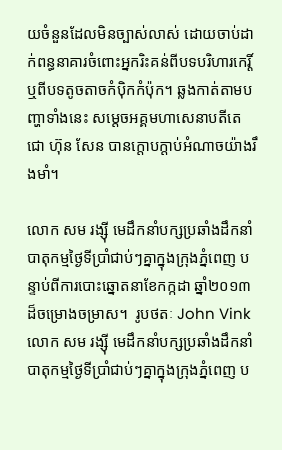យចំនួនដែលមិនច្បាស់លាស់ ដោយចាប់ដាក់ពន្ធនាគារចំពោះអ្នករិះគន់ពីបទបរិហារកេរ្តិ៍ ឬពីបទតូចតាចកំប៉ិកកំប៉ុក។ ឆ្លងកាត់តាមបញ្ហាទាំងនេះ សម្តេចអគ្គមហាសេនាបតីតេជោ ហ៊ុន សែន បានក្តោបក្តាប់អំណាចយ៉ាងរឹងមាំ។

លោក សម រង្ស៊ី មេដឹកនាំបក្សប្រឆាំងដឹកនាំបាតុកម្មថ្ងៃទីប្រាំជាប់ៗគ្នាក្នុងក្រុងភ្នំពេញ បន្ទាប់ពីការបោះឆ្នោតនាខែកក្កដា ឆ្នាំ២០១៣ដ៏ចម្រោងចម្រាស។  រូបថតៈ John Vink
លោក សម រង្ស៊ី មេដឹកនាំបក្សប្រឆាំងដឹកនាំបាតុកម្មថ្ងៃទីប្រាំជាប់ៗគ្នាក្នុងក្រុងភ្នំពេញ ប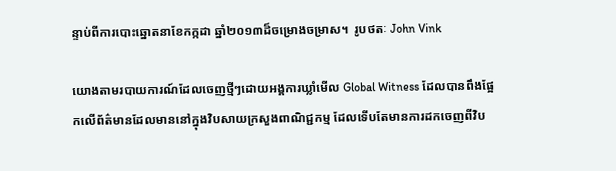ន្ទាប់ពីការបោះឆ្នោតនាខែកក្កដា ឆ្នាំ២០១៣ដ៏ចម្រោងចម្រាស។  រូបថតៈ John Vink

យោងតាមរបាយការណ៍ដែលចេញថ្មីៗដោយអង្គការឃ្លាំមើល Global Witness ដែលបានពឹងផ្អែកលើព័ត៌មានដែលមាននៅក្នុងវិបសាយក្រសួងពាណិជ្ជកម្ម ដែលទើបតែមានការដកចេញពីវិប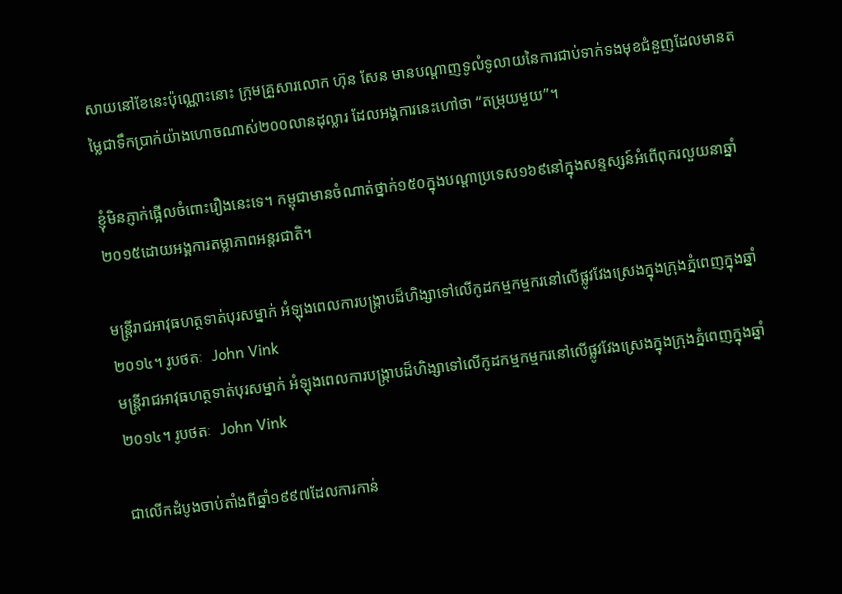សាយនៅខែនេះប៉ុណ្ណោះនោះ ក្រុមគ្រួសារលោក ហ៊ុន សែន មានបណ្តាញទូលំទូលាយនៃការជាប់ទាក់ទងមុខជំនួញដែលមានតម្លៃជាទឹកប្រាក់យ៉ាងហោចណាស់២០០លានដុល្លារ ដែលអង្គការនេះហៅថា “តម្រុយមួយ”។

ខ្ញុំមិនភ្ញាក់ផ្អើលចំពោះរឿងនេះទេ។ កម្ពុជាមានចំណាត់ថ្នាក់១៥០ក្នុងបណ្តាប្រទេស១៦៩នៅក្នុងសន្ទស្សន៍អំពើពុករលួយនាឆ្នាំ២០១៥ដោយអង្គការតម្លាភាពអន្តរជាតិ។

មន្ត្រីរាជអាវុធហត្ថទាត់បុរសម្នាក់ អំឡុងពេលការបង្ក្រាបដ៏ហិង្សាទៅលើកូដកម្មកម្មករនៅលើផ្លូវវែងស្រេងក្នុងក្រុងភ្នំពេញក្នុងឆ្នាំ២០១៤។ រូបថតៈ  John Vink
មន្ត្រីរាជអាវុធហត្ថទាត់បុរសម្នាក់ អំឡុងពេលការបង្ក្រាបដ៏ហិង្សាទៅលើកូដកម្មកម្មករនៅលើផ្លូវវែងស្រេងក្នុងក្រុងភ្នំពេញក្នុងឆ្នាំ២០១៤។ រូបថតៈ  John Vink

ជាលើកដំបូងចាប់តាំងពីឆ្នាំ១៩៩៧ដែលការកាន់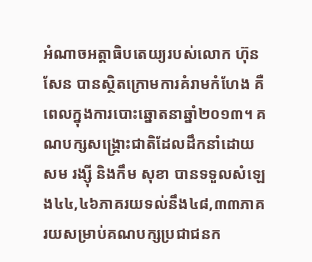អំណាចអត្តាធិបតេយ្យរបស់លោក ហ៊ុន សែន បានស្ថិតក្រោមការគំរាមកំហែង គឺពេលក្នុងការបោះឆ្នោតនាឆ្នាំ២០១៣។ គណបក្សសង្គ្រោះជាតិដែលដឹកនាំដោយ សម រង្ស៊ី និងកឹម សុខា បានទទួលសំឡេង៤៤,៤៦ភាគរយទល់នឹង៤៨,៣៣ភាគរយសម្រាប់គណបក្សប្រជាជនក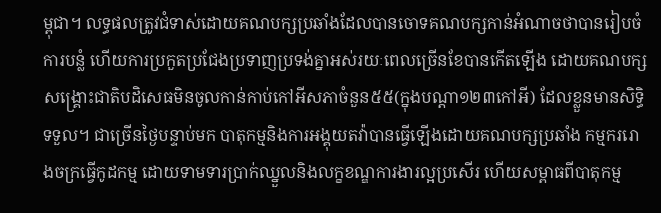ម្ពុជា។ លទ្ធផលត្រូវជំទាស់ដោយគណបក្សប្រឆាំងដែលបានចោទគណបក្សកាន់អំណាចថាបានរៀបចំការបន្លំ ហើយការប្រកួតប្រជែងប្រទាញប្រទង់គ្នាអស់រយៈពេលច្រើនខែបានកើតឡើង ដោយគណបក្សសង្គ្រោះជាតិបដិសេធមិនចូលកាន់កាប់កៅអីសភាចំនួន៥៥(ក្នុងបណ្តា១២៣កៅអី) ដែលខ្លួនមានសិទ្ធិទទួល។ ជាច្រើនថ្ងៃបន្ទាប់មក បាតុកម្មនិងការអង្គុយតវ៉ាបានធ្វើឡើងដោយគណបក្សប្រឆាំង កម្មកររោងចក្រធ្វើកូដកម្ម ដោយទាមទារប្រាក់ឈ្នួលនិងលក្ខខណ្ឌការងារល្អប្រសើរ ហើយសម្ពាធពីបាតុកម្ម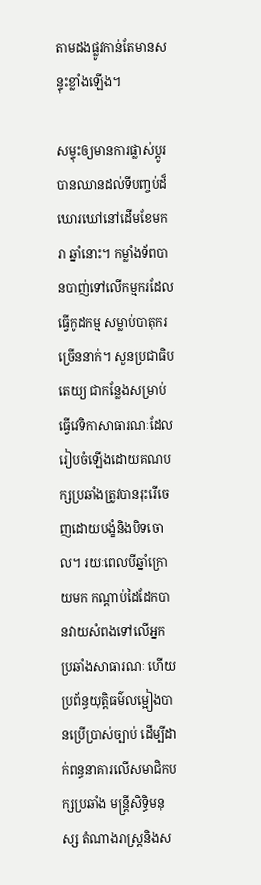តាមដងផ្លូវកាន់តែមានសន្ទុះខ្លាំងឡើង។

សម្ទុះឲ្យមានការផ្លាស់ប្តូរបានឈានដល់ទីបញ្ចប់ដ៏ឃោរឃៅនៅដើមខែមករា ឆ្នាំនោះ។ កម្លាំងទ័ពបានបាញ់ទៅលើកម្មករដែលធ្វើកូដកម្ម សម្លាប់បាតុករច្រើននាក់។ សួនប្រជាធិបតេយ្យ ជាកន្លែងសម្រាប់ធ្វើវេទិកាសាធារណៈដែលរៀបចំឡើងដោយគណបក្សប្រឆាំងត្រូវបានរុះរើចេញដោយបង្ខំនិងបិទចោល។ រយៈពេលបីឆ្នាំក្រោយមក កណ្តាប់ដៃដែកបានវាយសំពងទៅលើអ្នកប្រឆាំងសាធារណៈ ហើយប្រព័ន្ធយុត្តិធម៌លម្អៀងបានប្រើប្រាស់ច្បាប់ ដើម្បីដាក់ពន្ធនាគារលើសមាជិកបក្សប្រឆាំង មន្ត្រីសិទ្ធិមនុស្ស តំណាងរាស្ត្រនិងស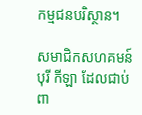កម្មជនបរិស្ថាន។

សមាជិកសហគមន៍បុរី កីឡា ដែលជាប់ពា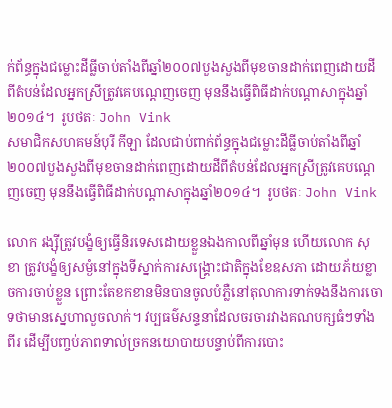ក់ព័ន្ធក្នុងជម្លោះដីធ្លីចាប់តាំងពីឆ្នាំ២០០៧បួងសួងពីមុខចានដាក់ពេញដោយដីពីតំបន់ដែលអ្នកស្រីត្រូវគេបណ្តេញចេញ មុននឹងធ្វើពិធីដាក់បណ្តាសាក្នុងឆ្នាំ២០១៤។  រូបថតៈ John Vink
សមាជិកសហគមន៍បុរី កីឡា ដែលជាប់ពាក់ព័ន្ធក្នុងជម្លោះដីធ្លីចាប់តាំងពីឆ្នាំ២០០៧បួងសួងពីមុខចានដាក់ពេញដោយដីពីតំបន់ដែលអ្នកស្រីត្រូវគេបណ្តេញចេញ មុននឹងធ្វើពិធីដាក់បណ្តាសាក្នុងឆ្នាំ២០១៤។  រូបថតៈ John Vink

លោក រង្ស៊ីត្រូវបង្ខំឲ្យធ្វើនិរទេសដោយខ្លួនឯងកាលពីឆ្នាំមុន ហើយលោក សុខា ត្រូវបង្ខំឲ្យសម្ងំនៅក្នុងទីស្នាក់ការសង្គ្រោះជាតិក្នុងខែឧសភា ដោយភ័យខ្លាចការចាប់ខ្លួន ព្រោះតែខកខានមិនបានចូលបំភ្លឺនៅតុលាការទាក់ទងនឹងការចោទថាមានស្នេហាលួចលាក់។ វប្បធម៌សន្ទនាដែលចរចារវាងគណបក្សធំៗទាំងពីរ ដើម្បីបញ្ចប់ភាពទាល់ច្រកនយោបាយបន្ទាប់ពីការបោះ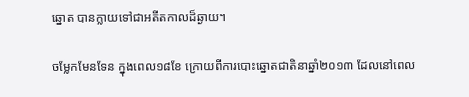ឆ្នោត បានក្លាយទៅជាអតីតកាលដ៏ឆ្ងាយ។

ចម្លែកមែនទែន ក្នុងពេល១៨ខែ ក្រោយពីការបោះឆ្នោតជាតិនាឆ្នាំ២០១៣ ដែលនៅពេល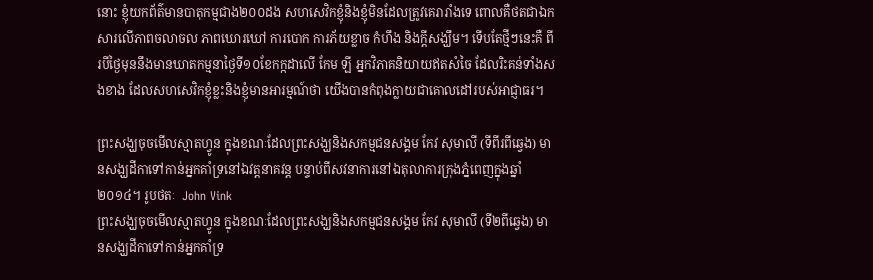នោះ ខ្ញុំយកព័ត៌មានបាតុកម្មជាង២០០ដង សហសេវិកខ្ញុំនិងខ្ញុំមិនដែលត្រូវគេរារាំងទេ ពោលគឺថតជាឯកសារលើភាពចលាចល ភាពឃោរឃៅ ការបោក ការភ័យខ្លាច កំហឹង និងក្តីសង្ឃឹម។ ទើបតែថ្មីៗនេះគឺ ពីរបីថ្ងៃមុននឹងមានឃាតកម្មនាថ្ងៃទី១០ខែកក្កដាលើ កែម ឡី អ្នកវិភាគនិយាយឥតសំចៃ ដែលរិះគន់ទាំងសងខាង ដែលសហសេវិកខ្ញុំខ្លះនិងខ្ញុំមានអារម្មណ៍ថា យើងបានកំពុងក្លាយជាគោលដៅរបស់អាជ្ញាធរ។

ព្រះសង្ឃចុចមើលស្មាតហ្វូន ក្នុងខណៈដែលព្រះសង្ឃនិងសកម្មជនសង្គម កែវ សុមាលី (ទីពីរពីឆ្វេង) មានសង្ឃដីកាទៅកាន់អ្នកគាំទ្រនៅឯវត្តនាគវន្ត បន្ទាប់ពីសវនាការនៅឯតុលាការក្រុងភ្នំពេញក្នុងឆ្នាំ២០១៤។ រូបថតៈ  John Vink
ព្រះសង្ឃចុចមើលស្មាតហ្វូន ក្នុងខណៈដែលព្រះសង្ឃនិងសកម្មជនសង្គម កែវ សុមាលី (ទី២ពីឆ្វេង) មានសង្ឃដីកាទៅកាន់អ្នកគាំទ្រ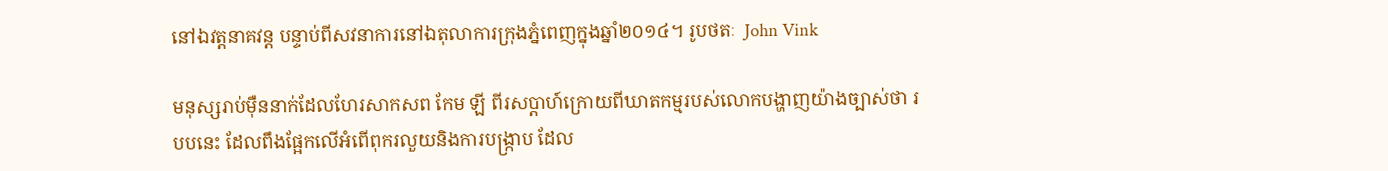នៅឯវត្តនាគវន្ត បន្ទាប់ពីសវនាការនៅឯតុលាការក្រុងភ្នំពេញក្នុងឆ្នាំ២០១៤។ រូបថតៈ  John Vink

មនុស្សរាប់ម៉ឺននាក់ដែលហែរសាកសព កែម ឡី ពីរសប្តាហ៍ក្រោយពីឃាតកម្មរបស់លោកបង្ហាញយ៉ាងច្បាស់ថា របបនេះ ដែលពឹងផ្អែកលើអំពើពុករលួយនិងការបង្ក្រាប ដែល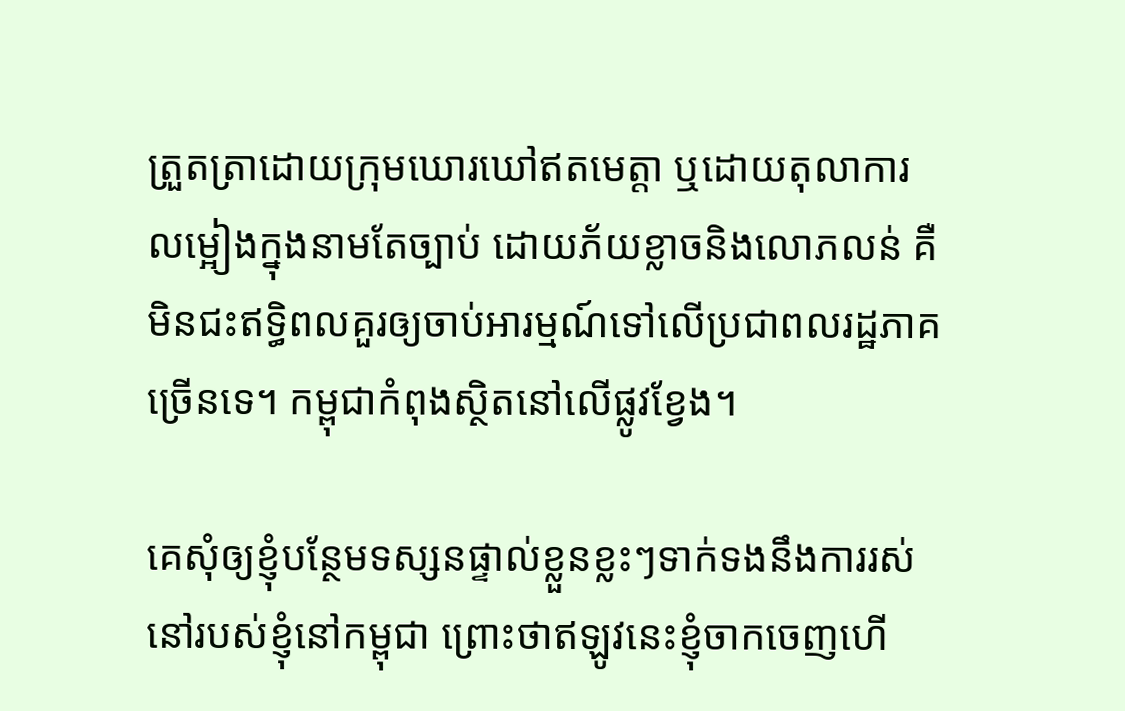ត្រួតត្រាដោយក្រុមឃោរឃៅឥតមេត្តា ឬដោយតុលាការលម្អៀងក្នុងនាមតែច្បាប់ ដោយភ័យខ្លាចនិងលោភលន់ គឺមិនជះឥទ្ធិពលគួរឲ្យចាប់អារម្មណ៍ទៅលើប្រជាពលរដ្ឋភាគច្រើនទេ។ កម្ពុជាកំពុងស្ថិតនៅលើផ្លូវខ្វែង។

គេសុំឲ្យខ្ញុំបន្ថែមទស្សនផ្ទាល់ខ្លួនខ្លះៗទាក់ទងនឹងការរស់នៅរបស់ខ្ញុំនៅកម្ពុជា ព្រោះថាឥឡូវនេះខ្ញុំចាកចេញហើ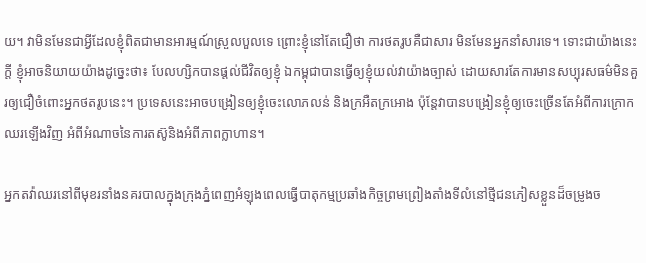យ។ វាមិនមែនជាអ្វីដែលខ្ញុំពិតជាមានអារម្មណ៍ស្រួលបួលទេ ព្រោះខ្ញុំនៅតែជឿថា ការថតរូបគឺជាសារ មិនមែនអ្នកនាំសារទេ។ ទោះជាយ៉ាងនេះក្តី ខ្ញុំអាចនិយាយយ៉ាងដូច្នេះថា៖ បែលហ្សិកបានផ្តល់ជីវិតឲ្យខ្ញុំ ឯកម្ពុជាបានធ្វើឲ្យខ្ញុំយល់វាយ៉ាងច្បាស់ ដោយសារតែការមានសប្បុរសធម៌មិនគួរឲ្យជឿចំពោះអ្នកថតរូបនេះ។ ប្រទេសនេះអាចបង្រៀនឲ្យខ្ញុំចេះលោភលន់ និងក្រអឺតក្រអោង ប៉ុន្តែវាបានបង្រៀនខ្ញុំឲ្យចេះច្រើនតែអំពីការក្រោកឈរឡើងវិញ អំពីអំណាចនៃការតស៊ូនិងអំពីភាពក្លាហាន។

អ្នកតវ៉ាឈរនៅពីមុខរនាំងនគរបាលក្នុងក្រុងភ្នំពេញអំឡុងពេលធ្វើបាតុកម្មប្រឆាំងកិច្ចព្រមព្រៀងតាំងទីលំនៅថ្មីជនភៀសខ្លួនដ៏ចម្រូងច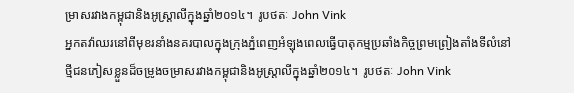ម្រាសរវាងកម្ពុជានិងអូស្ត្រាលីក្នុងឆ្នាំ២០១៤។  រូបថតៈ John Vink
អ្នកតវ៉ាឈរនៅពីមុខរនាំងនគរបាលក្នុងក្រុងភ្នំពេញអំឡុងពេលធ្វើបាតុកម្មប្រឆាំងកិច្ចព្រមព្រៀងតាំងទីលំនៅថ្មីជនភៀសខ្លួនដ៏ចម្រូងចម្រាសរវាងកម្ពុជានិងអូស្ត្រាលីក្នុងឆ្នាំ២០១៤។  រូបថតៈ John Vink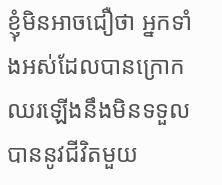ខ្ញុំមិនអាចជឿថា អ្នកទាំងអស់ដែលបានក្រោកឈរឡើងនឹងមិនទទួលបាននូវជីវិតមួយ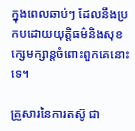ក្នុងពេលឆាប់ៗ ដែលនឹងប្រកបដោយយុត្តិធម៌និងសុខក្សេមក្សាន្តចំពោះពួកគេនោះទេ។

គ្រួសារនៃការតស៊ូ ជា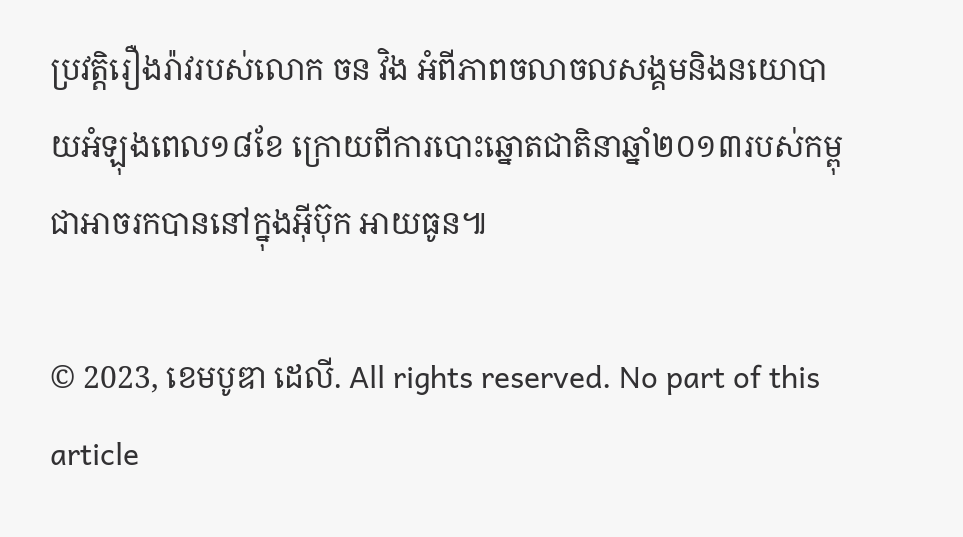ប្រវត្តិរឿងរ៉ាវរបស់លោក ចន វិង អំពីភាពចលាចលសង្គមនិងនយោបាយអំឡុងពេល១៨ខែ ក្រោយពីការបោះឆ្នោតជាតិនាឆ្នាំ២០១៣របស់កម្ពុជាអាចរកបាននៅក្នុងអ៊ីប៊ុក អាយធូន៕

© 2023, ខេមបូឌា ដេលី. All rights reserved. No part of this article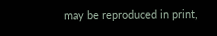may be reproduced in print,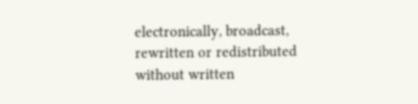electronically, broadcast, rewritten or redistributed without written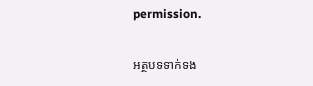permission.

អត្ថបទទាក់ទង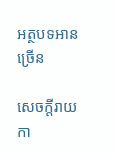អត្ថបទអានច្រើន

សេចក្ដីរាយកា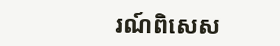រណ៍ពិសេស